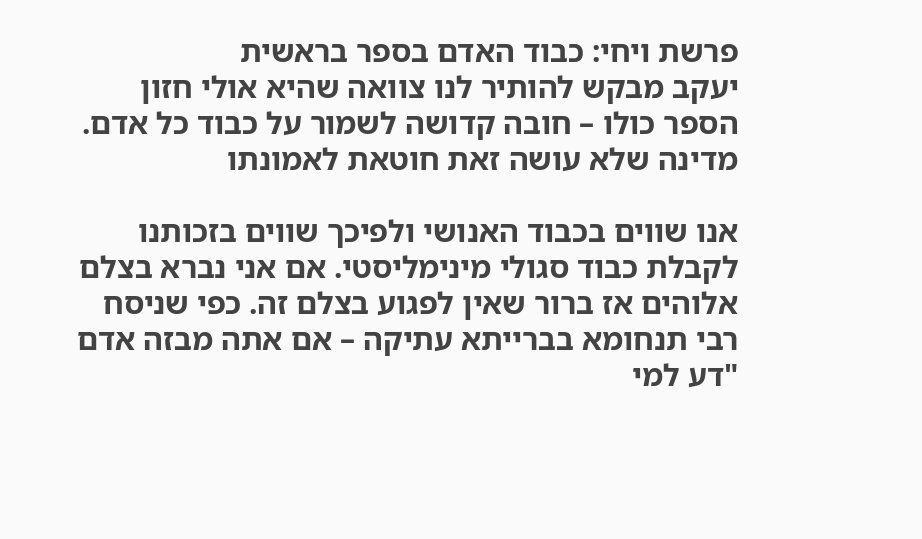פרשת ויחי: כבוד האדם בספר בראשית
יעקב מבקש להותיר לנו צוואה שהיא אולי חזון הספר כולו – חובה קדושה לשמור על כבוד כל אדם. מדינה שלא עושה זאת חוטאת לאמונתו

אנו שווים בכבוד האנושי ולפיכך שווים בזכותנו לקבלת כבוד סגולי מינימליסטי. אם אני נברא בצלם אלוהים אז ברור שאין לפגוע בצלם זה. כפי שניסח רבי תנחומא בברייתא עתיקה – אם אתה מבזה אדם "דע למי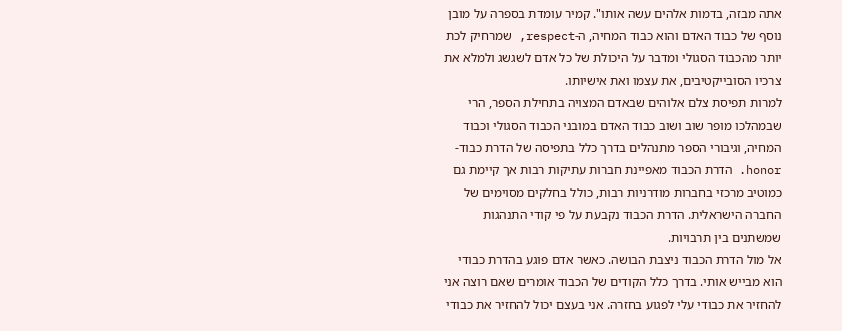אתה מבזה, בדמות אלהים עשה אותו". קמיר עומדת בספרה על מובן נוסף של כבוד האדם והוא כבוד המחיה, ה-respect, שמרחיק לכת יותר מהכבוד הסגולי ומדבר על היכולת של כל אדם לשגשג ולמלא את צרכיו הסובייקטיבים, את עצמו ואת אישיותו.
למרות תפיסת צלם אלוהים שבאדם המצויה בתחילת הספר, הרי שבמהלכו מופר שוב ושוב כבוד האדם במובני הכבוד הסגולי וכבוד המחיה, וגיבורי הספר מתנהלים בדרך כלל בתפיסה של הדרת כבוד-honor. הדרת הכבוד מאפיינת חברות עתיקות רבות אך קיימת גם כמוטיב מרכזי בחברות מודרניות רבות, כולל בחלקים מסוימים של החברה הישראלית. הדרת הכבוד נקבעת על פי קודי התנהגות שמשתנים בין תרבויות.
אל מול הדרת הכבוד ניצבת הבושה. כאשר אדם פוגע בהדרת כבודי הוא מבייש אותי. בדרך כלל הקודים של הכבוד אומרים שאם רוצה אני להחזיר את כבודי עלי לפגוע בחזרה. אני בעצם יכול להחזיר את כבודי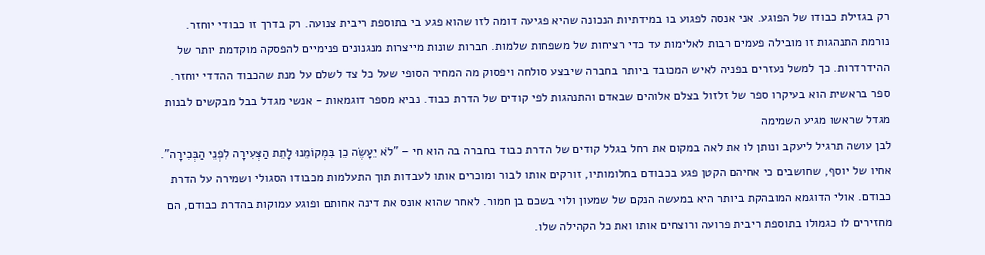רק בגזילת כבודו של הפוגע. אני אנסה לפגוע בו במידתיות הנכונה שהיא פגיעה דומה לזו שהוא פגע בי בתוספת ריבית צנועה. רק בדרך זו כבודי יוחזר.
נורמת התנהגות זו מובילה פעמים רבות לאלימות עד כדי רציחות של משפחות שלמות. חברות שונות מייצרות מנגנונים פנימיים להפסקה מוקדמת יותר של ההידרדרות. כך למשל נעזרים בפניה לאיש המכובד ביותר בחברה שיבצע סולחה ויפסוק מה המחיר הסופי שעל כל צד לשלם על מנת שהכבוד ההדדי יוחזר.
ספר בראשית הוא בעיקרו ספר של זלזול בצלם אלוהים שבאדם והתנהגות לפי קודים של הדרת כבוד. נביא מספר דוגמאות - אנשי מגדל בבל מבקשים לבנות מגדל שראשו מגיע השמימה
לבן עושה תרגיל ליעקב ונותן לו את לאה במקום את רחל בגלל קודים של הדרת כבוד בחברה בה הוא חי – "לֹא יֵעָשֶׂה כֵן בִּמְקוֹמֵנוּ לָתֵת הַצְּעִירָה לִפְנֵי הַבְּכִירָה". אחיו של יוסף, שחושבים כי אחיהם הקטן פגע בכבודם בחלומותיו, זורקים אותו לבור ומוכרים אותו לעבדות תוך התעלמות מכבודו הסגולי ושמירה על הדרת כבודם. אולי הדוגמא המובהקת ביותר היא במעשה הנקם של שמעון ולוי בשכם בן חמור. לאחר שהוא אונס את דינה אחותם ופוגע עמוקות בהדרת כבודם, הם מחזירים לו כגמולו בתוספת ריבית פרועה ורוצחים אותו ואת כל הקהילה שלו.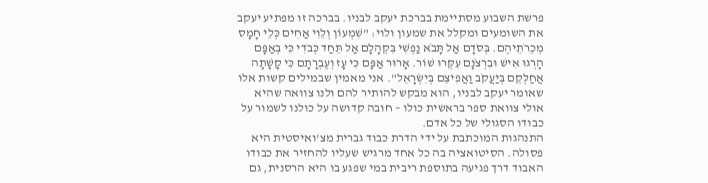פרשת השבוע מסתיימת בברכת יעקב לבניו. בברכה זו מפתיע יעקב את השומעים ומקלל את שמעון ולוי: "שִׁמְעוֹן וְלֵוִי אַחִים כְּלֵי חָמָס מְכֵרֹתֵיהֶם. בְּסֹדָם אַל תָּבֹא נַפְשִׁי בִּקְהָלָם אַל תֵּחַד כְּבֹדִי כִּי בְאַפָּם הָרְגוּ אִישׁ וּבִרְצֹנָם עִקְּרוּ שׁוֹר. אָרוּר אַפָּם כִּי עָז וְעֶבְרָתָם כִּי קָשָׁתָה אֲחַלְּקֵם בְּיַעֲקֹב וַאֲפִיצֵם בְּיִשְׂרָאֵל". אני מאמין שבמילים קשות אלו שאומר יעקב לבניו, הוא מבקש להותיר להם ולנו צוואה שהיא אולי צוואת ספר בראשית כולו – חובה קדושה על כולנו לשמור על כבודו הסגולי של כל אדם.
התנהגות המוכתבת על ידי הדרת כבוד גברית מצ'ואיסטית היא פסולה. הסיטואציה בה כל אחד מרגיש שעליו להחזיר את כבודו האבוד דרך פגיעה בתוספת ריבית במי שפגע בו היא הרסנית, גם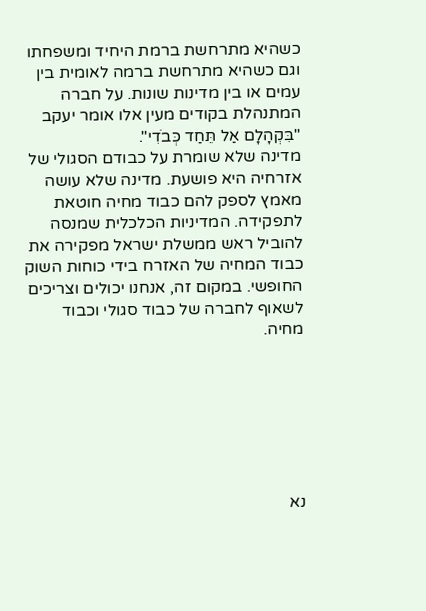כשהיא מתרחשת ברמת היחיד ומשפחתו וגם כשהיא מתרחשת ברמה לאומית בין עמים או בין מדינות שונות. על חברה המתנהלת בקודים מעין אלו אומר יעקב "בִּקְהָלָם אַל תֵּחַד כְּבֹדִי".
מדינה שלא שומרת על כבודם הסגולי של אזרחיה היא פושעת. מדינה שלא עושה מאמץ לספק להם כבוד מחיה חוטאת לתפקידה. המדיניות הכלכלית שמנסה להוביל ראש ממשלת ישראל מפקירה את כבוד המחיה של האזרח בידי כוחות השוק החופשי. במקום זה, אנחנו יכולים וצריכים לשאוף לחברה של כבוד סגולי וכבוד מחיה.







נא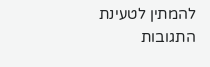להמתין לטעינת התגובות